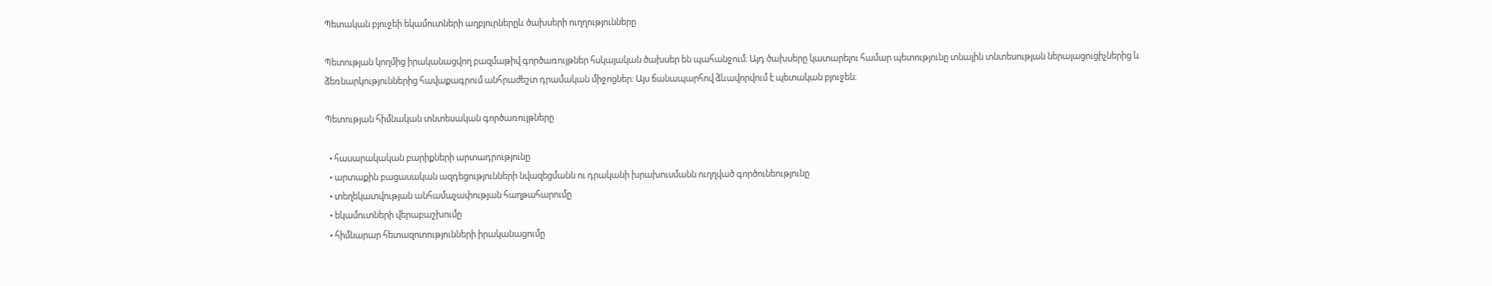Պետական բյուջեի եկամուտների աղբյուրներըև ծախսերի ուղղությունները

Պետության կողմից իրականացվող բազմաթիվ գործառույթներ հսկայական ծախսեր են պահանջում։ Այդ ծախսերը կատարելու համար պետությունը տնային տնտեսության ներայացուցիչներից և ձեռնարկություններից հավաքագրում անհրաժեշտ դրամական միջոցներ։ Այս ճանապարհով ձևավորվում է պետական բյուջեն։

Պետության հիմնական տնտեսական գործառույթները

  • հասարակական բարիքների արտադրությունը
  • արտաքին բացասական ազդեցությունների նվազեցմանն ու դրականի խրախուսմանն ուղղված գործունեությունը
  • տեղեկատվության անհամաչափության հաղթահարումը
  • եկամուտների վերաբաշխումը
  • հիմնարար հետազոտությունների իրականացումը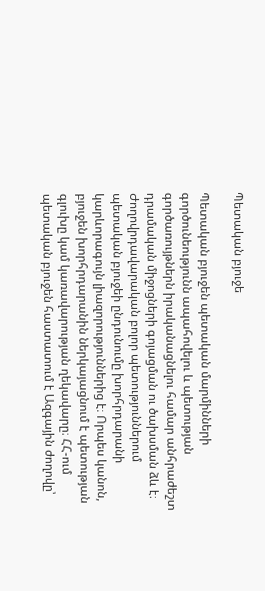Պետական բյուջե

Պետական բյուջեն պետական մարմինների գործունեությունն ապահովելու և պետության գործառույթներն իրականացնելու համար անհրաժեշտ դրամական միջոցների գոյացման ու ծախսման ձև է։ Ժողովրդավարական բոլոր պետություններում պետական բյուջեի ընդունումը խորհրդարանի կարևորագույն լիազորություններից է։ Որպես կանոն, բյուջեն խորհրդարանին ներկայացնում է պետության գլուխը կամ կառավարության ղեկավարը։ ՀՀ-ում պետական բյուջեն հաստատում է Ազգային ժողովը՝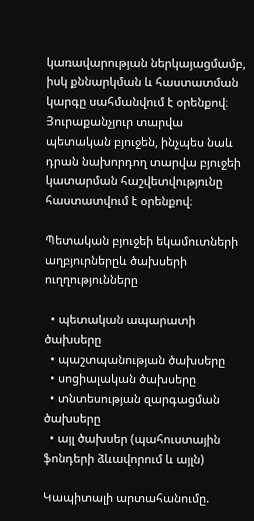կառավարության ներկայացմամբ, իսկ քննարկման և հաստատման կարգը սահմանվում է օրենքով։ Յուրաքանչյուր տարվա պետական բյուջեն, ինչպես նաև դրան նախորդող տարվա բյուջեի կատարման հաշվետվությունը հաստատվում է օրենքով։

Պետական բյուջեի եկամուտների աղբյուրներըև ծախսերի ուղղությունները

  • պետական ապարատի ծախսերը
  • պաշտպանության ծախսերը
  • սոցիալական ծախսերը
  • տնտեսության զարգացման ծախսերը
  • այլ ծախսեր (պահուստային ֆոնդերի ձևավորում և այլն)

Կապիտալի արտահանումը.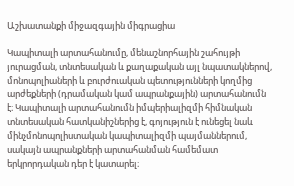Աշխատանքի միջազգային միգրացիա

Կապիտալի արտահանումը, մենաշնորհային շահույթի յուրացման, տնտեսական և քաղաքական այլ նպատակներով, մոնոպոլիաների և բուրժուական պետությունների կողմից արժեքների (դրամական կամ ապրանքային) արտահանումն է։ Կապիտալի արտահանումն իմպերիալիզմի հիմնական տնտեսական հատկանիշներից է, գոյություն է ունեցել նաև մինչմոնոպոլիստական կապիտալիզմի պայմաններում, սակայն ապրանքների արտահանման համեմատ երկրորդական դեր է կատարել։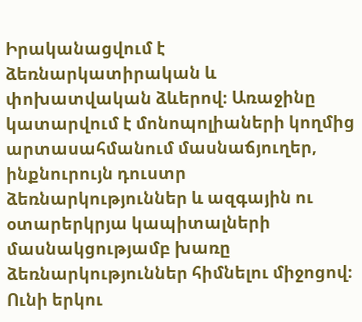Իրականացվում է ձեռնարկատիրական և փոխատվական ձևերով։ Առաջինը կատարվում է մոնոպոլիաների կողմից արտասահմանում մասնաճյուղեր, ինքնուրույն դուստր ձեռնարկություններ և ազգային ու օտարերկրյա կապիտալների մասնակցությամբ խառը ձեռնարկություններ հիմնելու միջոցով։ Ունի երկու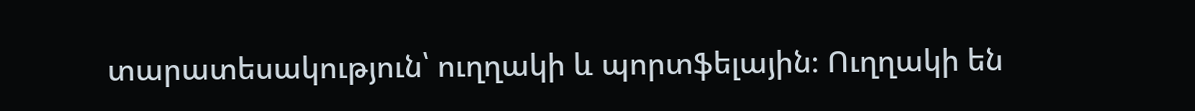տարատեսակություն՝ ուղղակի և պորտֆելային։ Ուղղակի են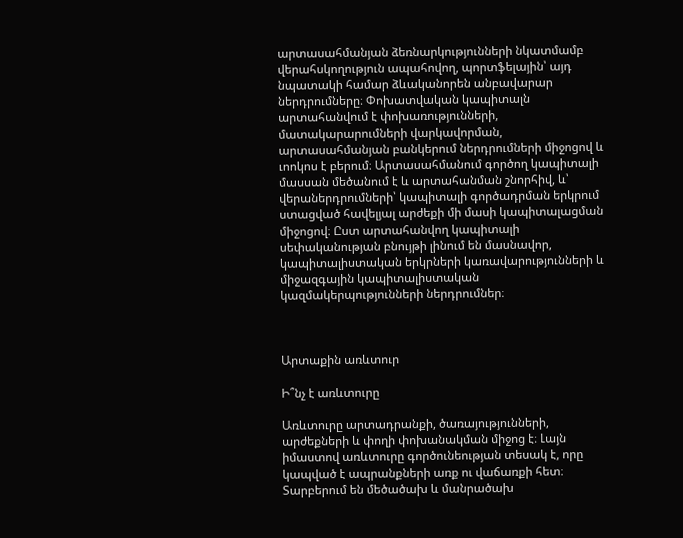արտասահմանյան ձեռնարկությունների նկատմամբ վերահսկողություն ապահովող, պորտֆելային՝ այդ նպատակի համար ձևականորեն անբավարար ներդրումները։ Փոխատվական կապիտալն արտահանվում է փոխառությունների, մատակարարումների վարկավորման, արտասահմանյան բանկերում ներդրումների միջոցով և ւոոկոս է բերում։ Արտասահմանում գործող կապիտալի մասսան մեծանում է և արտահանման շնորհիվ, և՝ վերաներդրումների՝ կապիտալի գործադրման երկրում ստացված հավելյալ արժեքի մի մասի կապիտալացման միջոցով։ Ըստ արտահանվող կապիտալի սեփականության բնույթի լինում են մասնավոր, կապիտալիստական երկրների կառավարությունների և միջազգային կապիտալիստական կազմակերպությունների ներդրումներ։



Արտաքին առևտուր

Ի՞նչ է առևտուրը

Առևտուրը արտադրանքի, ծառայությունների, արժեքների և փողի փոխանակման միջոց է։ Լայն իմաստով առևտուրը գործունեության տեսակ է, որը կապված է ապրանքների առք ու վաճառքի հետ։ Տարբերում են մեծածախ և մանրածախ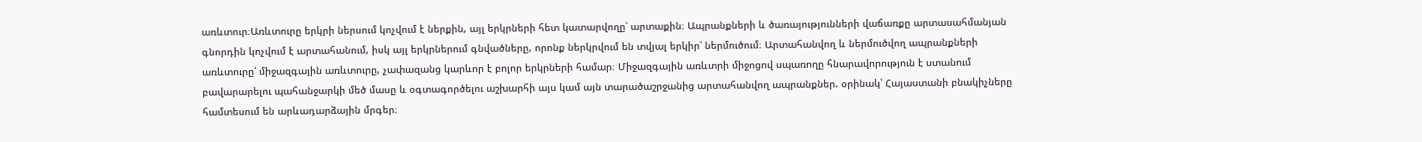առևտուր։Առևտուրը երկրի ներսում կոչվում է ներքին, այլ երկրների հետ կատարվողը՝ արտաքին։ Ապրանքների և ծառայությունների վաճառքը արտասահմանյան գնորդին կոչվում է արտահանում, իսկ այլ երկրներում գնվածները, որոնք ներկրվում են տվյալ երկիր՝ ներմուծում։ Արտահանվող և ներմուծվող ապրանքների առևտուրը՝ միջազգային առևտուրը, չափազանց կարևոր է բոլոր երկրների համար։ Միջազգային առևտրի միջոցով սպառողը հնարավորություն է ստանում բավարարելու պահանջարկի մեծ մասը և օգտագործելու աշխարհի այս կամ այն տարածաշրջանից արտահանվող ապրանքներ. օրինակ՝ Հայաստանի բնակիչները համտեսում են արևադարձային մրգեր։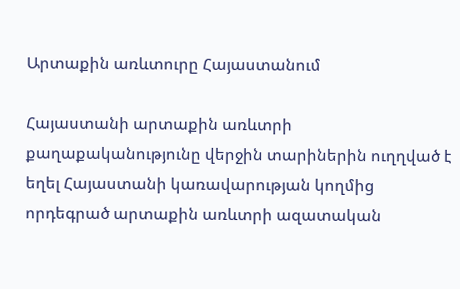Արտաքին առևտուրը Հայաստանում

Հայաստանի արտաքին առևտրի քաղաքականությունը վերջին տարիներին ուղղված է եղել Հայաստանի կառավարության կողմից որդեգրած արտաքին առևտրի ազատական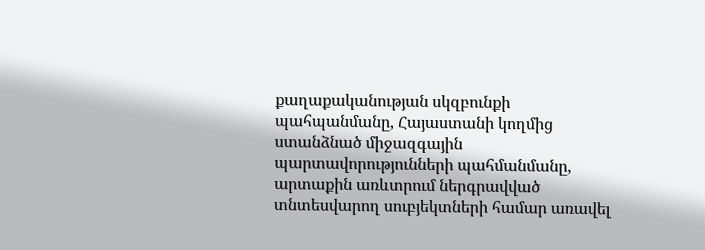քաղաքականության սկզբունքի պահպանմանը, Հայաստանի կողմից ստանձնած միջազգային պարտավորությունների պահմանմանը, արտաքին առևտրում ներգրավված տնտեսվարող սուբյեկտների համար առավել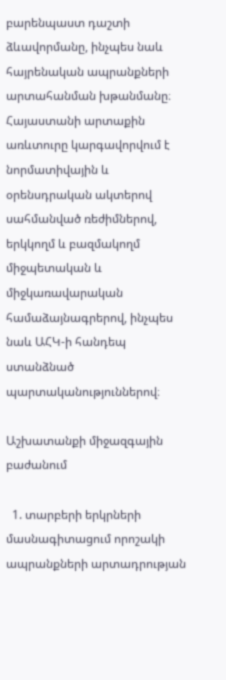բարենպաստ դաշտի ձևավորմանը, ինչպես նաև հայրենական ապրանքների արտահանման խթանմանը։ Հայաստանի արտաքին առևտուրը կարգավորվում է նորմատիվային և օրենսդրական ակտերով սահմանված ռեժիմներով, երկկողմ և բազմակողմ միջպետական և միջկառավարական համաձայնագրերով, ինչպես նաև ԱՀԿ-ի հանդեպ ստանձնած պարտականություններով։

Աշխատանքի միջազգային բաժանում

  1. տարբերի երկրների մասնագիտացում որոշակի ապրանքների արտադրության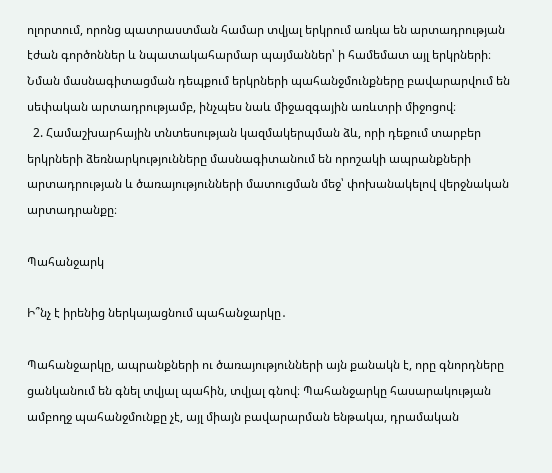ոլորտում, որոնց պատրաստման համար տվյալ երկրում առկա են արտադրության էժան գործոններ և նպատակահարմար պայմաններ՝ ի համեմատ այլ երկրների։ Նման մասնագիտացման դեպքում երկրների պահանջմունքները բավարարվում են սեփական արտադրությամբ, ինչպես նաև միջազգային առևտրի միջոցով։
  2. Համաշխարհային տնտեսության կազմակերպման ձև, որի դեքում տարբեր երկրների ձեռնարկությունները մասնագիտանում են որոշակի ապրանքների արտադրության և ծառայությունների մատուցման մեջ՝ փոխանակելով վերջնական արտադրանքը։

Պահանջարկ

Ի՞նչ է իրենից ներկայացնում պահանջարկը․

Պահանջարկը, ապրանքների ու ծառայությունների այն քանակն է, որը գնորդները ցանկանում են գնել տվյալ պահին, տվյալ գնով։ Պահանջարկը հասարակության ամբողջ պահանջմունքը չէ, այլ միայն բավարարման ենթակա, դրամական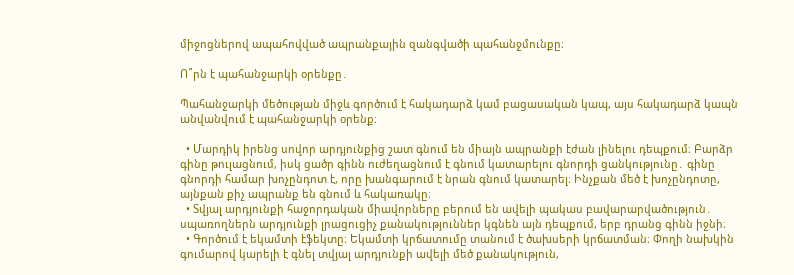միջոցներով ապահովված ապրանքային զանգվածի պահանջմունքը։

Ո՞րն է պահանջարկի օրենքը․

Պահանջարկի մեծության միջև գործում է հակադարձ կամ բացասական կապ, այս հակադարձ կապն անվանվում է պահանջարկի օրենք։

  • Մարդիկ իրենց սովոր արդյունքից շատ գնում են միայն ապրանքի էժան լինելու դեպքում։ Բարձր գինը թուլացնում, իսկ ցածր գինն ուժեղացնում է գնում կատարելու գնորդի ցանկությունը․ գինը գնորդի համար խոչընդոտ է, որը խանգարում է նրան գնում կատարել։ Ինչքան մեծ է խոչընդոտը, այնքան քիչ ապրանք են գնում և հակառակը։
  • Տվյալ արդյունքի հաջորդական միավորները բերում են ավելի պակաս բավարարվածություն․ սպառողներն արդյունքի լրացուցիչ քանակություններ կգնեն այն դեպքում, երբ դրանց գինն իջնի։
  • Գործում է եկամտի էֆեկտը։ Եկամտի կրճատումը տանում է ծախսերի կրճատման։ Փողի նախկին գումարով կարելի է գնել տվյալ արդյունքի ավելի մեծ քանակություն,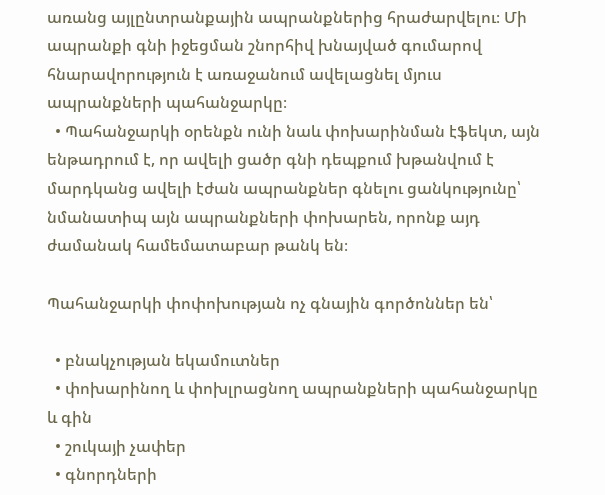առանց այլընտրանքային ապրանքներից հրաժարվելու։ Մի ապրանքի գնի իջեցման շնորհիվ խնայված գումարով հնարավորություն է առաջանում ավելացնել մյուս ապրանքների պահանջարկը։
  • Պահանջարկի օրենքն ունի նաև փոխարինման էֆեկտ, այն ենթադրում է, որ ավելի ցածր գնի դեպքում խթանվում է մարդկանց ավելի էժան ապրանքներ գնելու ցանկությունը՝ նմանատիպ այն ապրանքների փոխարեն, որոնք այդ ժամանակ համեմատաբար թանկ են։

Պահանջարկի փոփոխության ոչ գնային գործոններ են՝

  • բնակչության եկամուտներ
  • փոխարինող և փոխլրացնող ապրանքների պահանջարկը և գին
  • շուկայի չափեր
  • գնորդների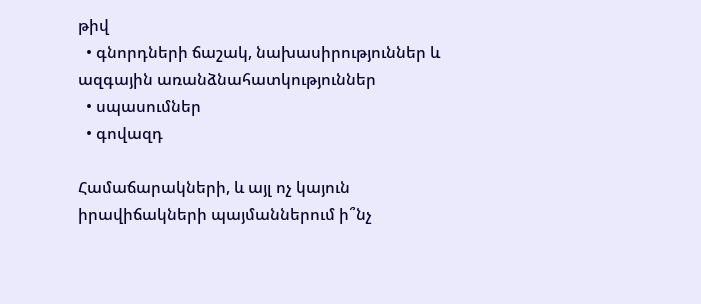թիվ
  • գնորդների ճաշակ, նախասիրություններ և ազգային առանձնահատկություններ
  • սպասումներ
  • գովազդ

Համաճարակների, և այլ ոչ կայուն իրավիճակների պայմաններում ի՞նչ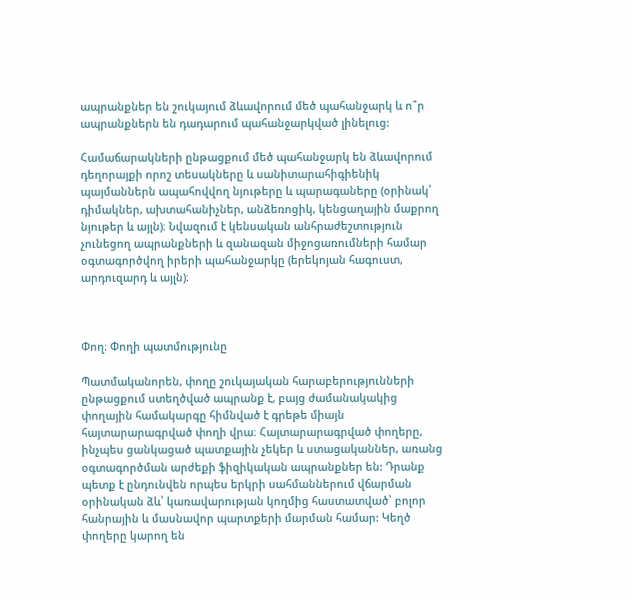ապրանքներ են շուկայում ձևավորում մեծ պահանջարկ և ո՞ր ապրանքներն են դադարում պահանջարկված լինելուց:

Համաճարակների ընթացքում մեծ պահանջարկ են ձևավորում դեղորայքի որոշ տեսակները և սանիտարահիգիենիկ պայմաններն ապահովվող նյութերը և պարագաները (օրինակ՝ դիմակներ, ախտահանիչներ, անձեռոցիկ, կենցաղային մաքրող նյութեր և այլն)։ Նվազում է կենսական անհրաժեշտություն չունեցող ապրանքների և զանազան միջոցառումների համար օգտագործվող իրերի պահանջարկը (երեկոյան հագուստ, արդուզարդ և այլն)։



Փող։ Փողի պատմությունը

Պատմականորեն, փողը շուկայական հարաբերությունների ընթացքում ստեղծված ապրանք է, բայց ժամանակակից փողային համակարգը հիմնված է գրեթե միայն հայտարարագրված փողի վրա։ Հայտարարագրված փողերը, ինչպես ցանկացած պատքային չեկեր և ստացականներ, առանց օգտագործման արժեքի ֆիզիկական ապրանքներ են: Դրանք պետք է ընդունվեն որպես երկրի սահմաններում վճարման օրինական ձև՝ կառավարության կողմից հաստատված՝ բոլոր հանրային և մասնավոր պարտքերի մարման համար: Կեղծ փողերը կարող են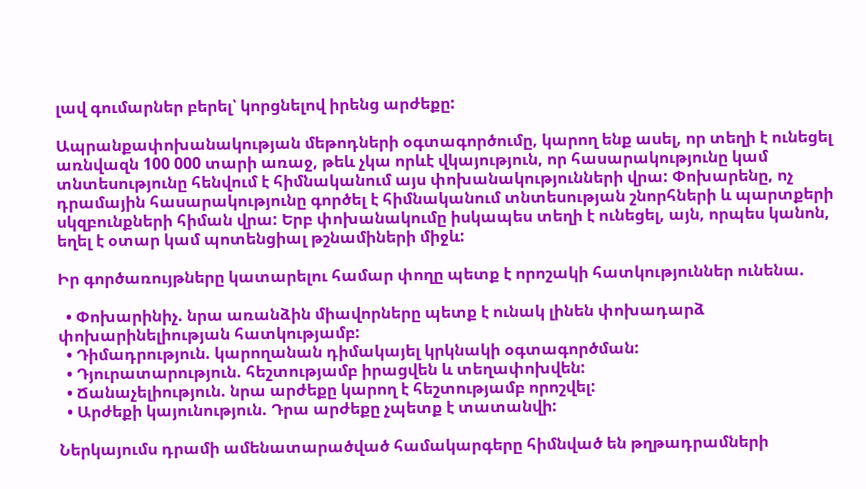լավ գումարներ բերել՝ կորցնելով իրենց արժեքը:

Ապրանքափոխանակության մեթոդների օգտագործումը, կարող ենք ասել, որ տեղի է ունեցել առնվազն 100 000 տարի առաջ, թեև չկա որևէ վկայություն, որ հասարակությունը կամ տնտեսությունը հենվում է հիմնականում այս փոխանակությունների վրա: Փոխարենը, ոչ դրամային հասարակությունը գործել է հիմնականում տնտեսության շնորհների և պարտքերի սկզբունքների հիման վրա: Երբ փոխանակումը իսկապես տեղի է ունեցել, այն, որպես կանոն, եղել է օտար կամ պոտենցիալ թշնամիների միջև:

Իր գործառույթները կատարելու համար փողը պետք է որոշակի հատկություններ ունենա.

  • Փոխարինիչ. նրա առանձին միավորները պետք է ունակ լինեն փոխադարձ փոխարինելիության հատկությամբ:
  • Դիմադրություն. կարողանան դիմակայել կրկնակի օգտագործման:
  • Դյուրատարություն. հեշտությամբ իրացվեն և տեղափոխվեն:
  • Ճանաչելիություն. նրա արժեքը կարող է հեշտությամբ որոշվել:
  • Արժեքի կայունություն. Դրա արժեքը չպետք է տատանվի:

Ներկայումս դրամի ամենատարածված համակարգերը հիմնված են թղթադրամների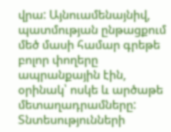վրա: Այնուամենայնիվ, պատմության ընթացքում մեծ մասի համար գրեթե բոլոր փողերը ապրանքային էին, օրինակ՝ ոսկե և արծաթե մետաղադրամները: Տնտեսությունների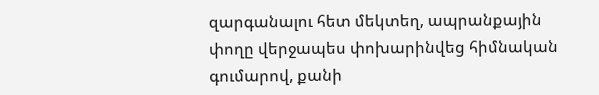զարգանալու հետ մեկտեղ, ապրանքային փողը վերջապես փոխարինվեց հիմնական գումարով, քանի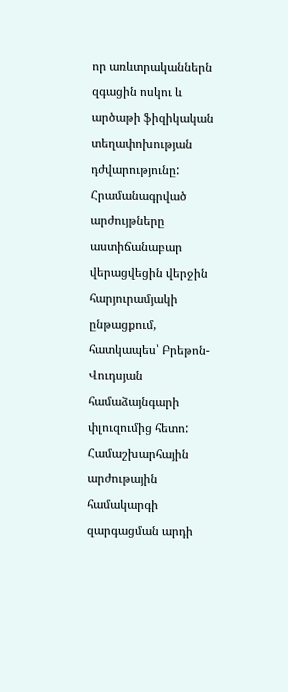որ առևտրականներն զգացին ոսկու և արծաթի ֆիզիկական տեղափոխության դժվարությունը: Հրամանագրված արժույթները աստիճանաբար վերացվեցին վերջին հարյուրամյակի ընթացքում, հատկապես՝ Բրեթոն-Վուդսյան համաձայնգարի փլուզումից հետո: Համաշխարհային արժութային համակարգի զարգացման արդի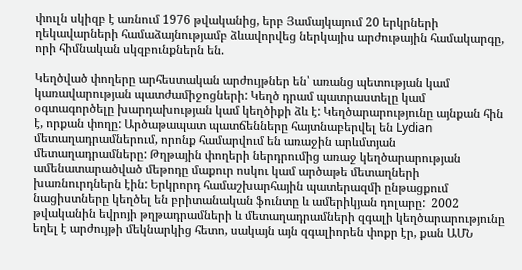փուլն սկիզբ է առնում 1976 թվականից, երբ Յամայկայում 20 երկրների ղեկավարների համաձայնությամբ ձևավորվեց ներկայիս արժութային համակարգը, որի հիմնական սկզբունքներն են.

Կեղծված փողերը արհեստական արժույթներ են՝ առանց պետության կամ կառավարության պատժամիջոցների: Կեղծ դրամ պատրաստելը կամ օգտագործելը խարդախության կամ կեղծիքի ձև է: Կեղծարարությունը այնքան հին է, որքան փողը: Արծաթապատ պատճենները հայտնաբերվել են Lydian մետաղադրամներում, որոնք համարվում են առաջին արևմտյան մետաղադրամները: Թղթային փողերի ներդրումից առաջ կեղծարարության ամենատարածված մեթոդը մաքուր ոսկու կամ արծաթե մետաղների խառնուրդներն էին: Երկրորդ համաշխարհային պատերազմի ընթացքում նացիստները կեղծել են բրիտանական ֆունտը և ամերիկյան դոլարը:  2002 թվականին եվրոյի թղթադրամների և մետաղադրամների զգալի կեղծարարությունը եղել է արժույթի մեկնարկից հետո, սակայն այն զգալիորեն փոքր էր, քան ԱՄՆ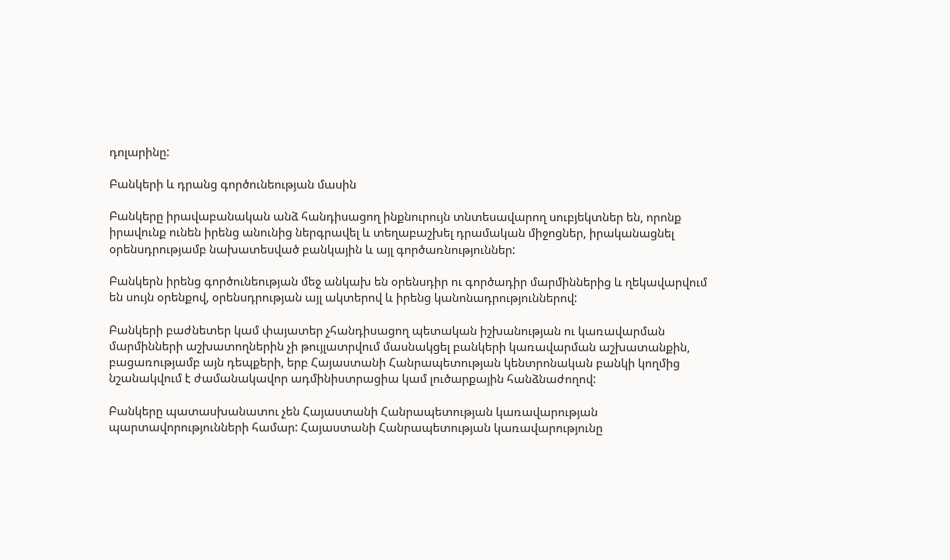դոլարինը:

Բանկերի և դրանց գործունեության մասին

Բանկերը իրավաբանական անձ հանդիսացող ինքնուրույն տնտեսավարող սուբյեկտներ են, որոնք իրավունք ունեն իրենց անունից ներգրավել և տեղաբաշխել դրամական միջոցներ, իրականացնել օրենսդրությամբ նախատեսված բանկային և այլ գործառնություններ:

Բանկերն իրենց գործունեության մեջ անկախ են օրենսդիր ու գործադիր մարմիններից և ղեկավարվում են սույն օրենքով, օրենսդրության այլ ակտերով և իրենց կանոնադրություններով:

Բանկերի բաժնետեր կամ փայատեր չհանդիսացող պետական իշխանության ու կառավարման մարմինների աշխատողներին չի թույլատրվում մասնակցել բանկերի կառավարման աշխատանքին, բացառությամբ այն դեպքերի, երբ Հայաստանի Հանրապետության կենտրոնական բանկի կողմից նշանակվում է ժամանակավոր ադմինիստրացիա կամ լուծարքային հանձնաժողով:

Բանկերը պատասխանատու չեն Հայաստանի Հանրապետության կառավարության պարտավորությունների համար: Հայաստանի Հանրապետության կառավարությունը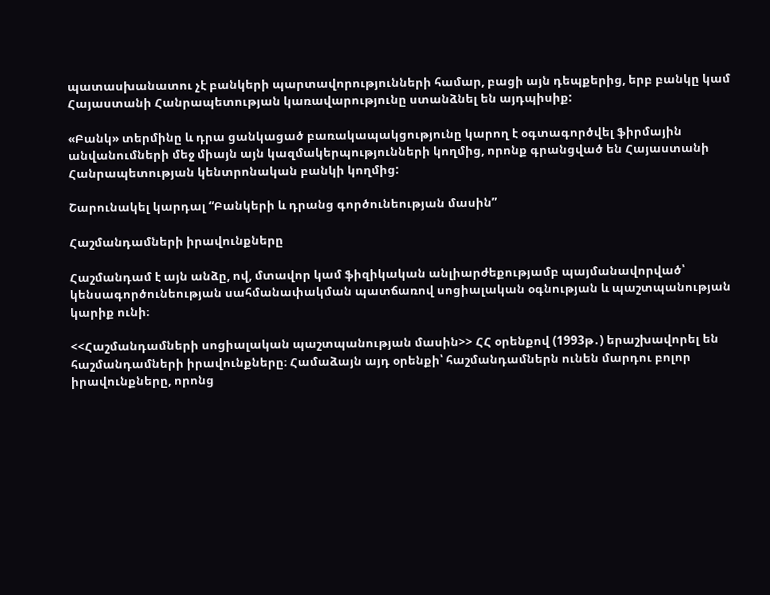պատասխանատու չէ բանկերի պարտավորությունների համար, բացի այն դեպքերից, երբ բանկը կամ Հայաստանի Հանրապետության կառավարությունը ստանձնել են այդպիսիք:

«Բանկ» տերմինը և դրա ցանկացած բառակապակցությունը կարող է օգտագործվել ֆիրմային անվանումների մեջ միայն այն կազմակերպությունների կողմից, որոնք գրանցված են Հայաստանի Հանրապետության կենտրոնական բանկի կողմից:

Շարունակել կարդալ “Բանկերի և դրանց գործունեության մասին”

Հաշմանդամների իրավունքները

Հաշմանդամ է այն անձը, ով, մտավոր կամ ֆիզիկական անլիարժեքությամբ պայմանավորված՝ կենսագործունեության սահմանափակման պատճառով սոցիալական օգնության և պաշտպանության կարիք ունի։

<<Հաշմանդամների սոցիալական պաշտպանության մասին>> ՀՀ օրենքով (1993թ․) երաշխավորել են հաշմանդամների իրավունքները։ Համաձայն այդ օրենքի՝ հաշմանդամներն ունեն մարդու բոլոր իրավունքները, որոնց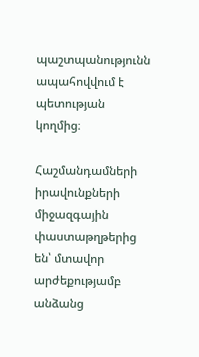պաշտպանությունն ապահովվում է պետության կողմից։

Հաշմանդամների իրավունքների միջազգային փաստաթղթերից են՝ մտավոր արժեքությամբ անձանց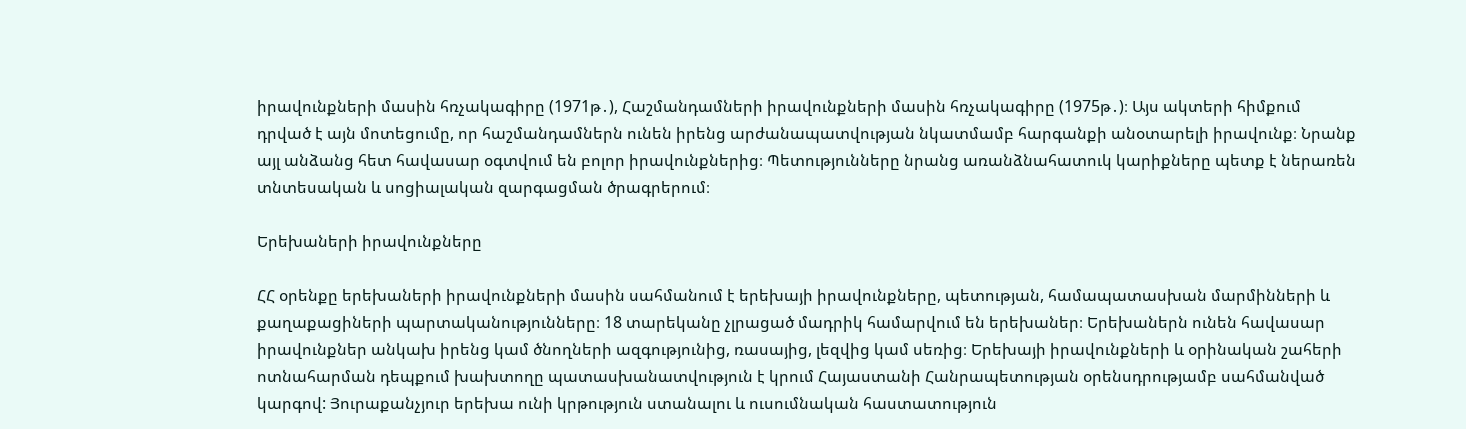իրավունքների մասին հռչակագիրը (1971թ․), Հաշմանդամների իրավունքների մասին հռչակագիրը (1975թ․)։ Այս ակտերի հիմքում դրված է այն մոտեցումը, որ հաշմանդամներն ունեն իրենց արժանապատվության նկատմամբ հարգանքի անօտարելի իրավունք։ Նրանք այլ անձանց հետ հավասար օգտվում են բոլոր իրավունքներից։ Պետությունները նրանց առանձնահատուկ կարիքները պետք է ներառեն տնտեսական և սոցիալական զարգացման ծրագրերում։

Երեխաների իրավունքները

ՀՀ օրենքը երեխաների իրավունքների մասին սահմանում է երեխայի իրավունքները, պետության, համապատասխան մարմինների և քաղաքացիների պարտականությունները։ 18 տարեկանը չլրացած մադրիկ համարվում են երեխաներ։ Երեխաներն ունեն հավասար իրավունքներ անկախ իրենց կամ ծնողների ազգությունից, ռասայից, լեզվից կամ սեռից։ Երեխայի իրավունքների և օրինական շահերի ոտնահարման դեպքում խախտողը պատասխանատվություն է կրում Հայաստանի Հանրապետության օրենսդրությամբ սահմանված կարգով: Յուրաքանչյուր երեխա ունի կրթություն ստանալու և ուսումնական հաստատություն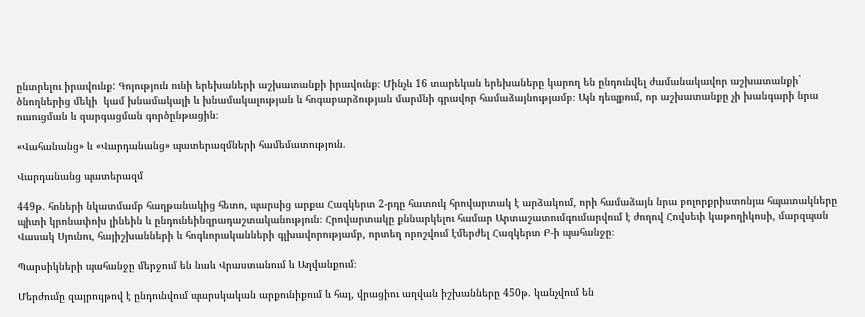ընտրելու իրավունք: Գոյություն ունի երեխաների աշխատանքի իրավունք։ Մինչև 16 տարեկան երեխաները կարող են ընդունվել ժամանակավոր աշխատանքի` ծնողներից մեկի  կամ խնամակալի և խնամակալության և հոգաբարձության մարմնի գրավոր համաձայնությամբ։ Այն դեպքում, որ աշխատանքը չի խանգարի նրա ուսուցման և զարգացման գործընթացին։

«Վահանանց» և «Վարդանանց» պատերազմների համեմատություն.

Վարդանանց պատերազմ

449թ. հոների նկատմամբ հաղթանակից հետո, պարսից արքա Հազկերտ 2-րդը հատուկ հրովարտակ է արձակում, որի համաձայն նրա բոլորքրիստոնյա հպատակները պիտի կրոնափոխ լինեին և ընդունեինզրադաշտականություն։ Հրովարտակը քննարկելու համար Արտաշատումգումարվում է ժողով Հովսեփ կաթողիկոսի, մարզպան Վասակ Սյունու, հայիշխանների և հոգևորականների գլխավորությամբ, որտեղ որոշվում էմերժել Հազկերտ Բ-ի պահանջը։

Պարսիկների պահանջը մերջում են նաև Վրաստանում և Աղվանքում։

Մերժումը զայրույթով է ընդունվում պարսկական արքունիքում և հայ, վրացիու աղվան իշխանները 450թ. կանչվում են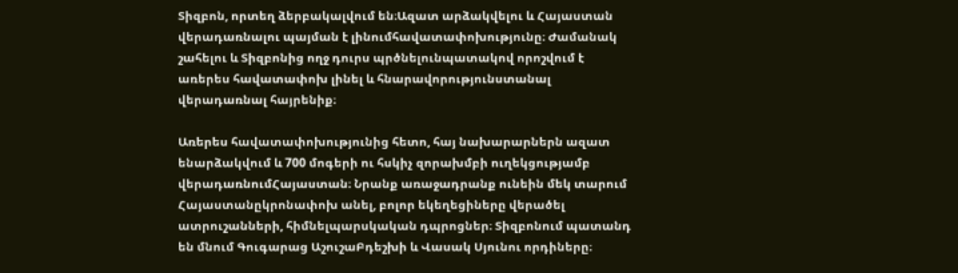Տիզբոն, որտեղ ձերբակալվում են։Ազատ արձակվելու և Հայաստան վերադառնալու պայման է լինումհավատափոխությունը։ Ժամանակ շահելու և Տիզբոնից ողջ դուրս պրծնելունպատակով որոշվում է առերես հավատափոխ լինել և հնարավորությունստանալ վերադառնալ հայրենիք։

Առերես հավատափոխությունից հետո, հայ նախարարներն ազատ ենարձակվում և 700 մոգերի ու հսկիչ զորախմբի ուղեկցությամբ վերադառնումՀայաստան։ Նրանք առաջադրանք ունեին մեկ տարում Հայաստանըկրոնափոխ անել, բոլոր եկեղեցիները վերածել ատրուշանների, հիմնելպարսկական դպրոցներ։ Տիզբոնում պատանդ են մնում Գուգարաց ԱշուշաԲդեշխի և Վասակ Սյունու որդիները։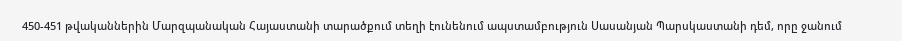450-451 թվականներին Մարզպանական Հայաստանի տարածքում տեղի էունենում ապստամբություն Սասանյան Պարսկաստանի դեմ, որը ջանում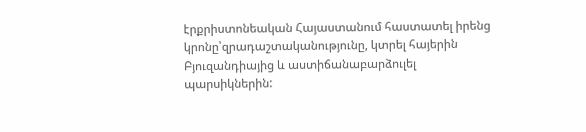էրքրիստոնեական Հայաստանում հաստատել իրենց կրոնը՝զրադաշտականությունը, կտրել հայերին Բյուզանդիայից և աստիճանաբարձուլել պարսիկներին: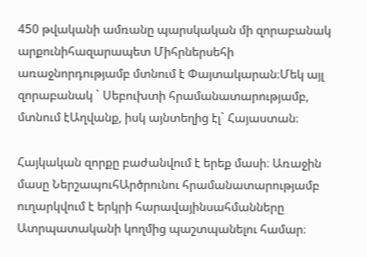450 թվականի ամռանը պարսկական մի զորաբանակ արքունիհազարապետ Միհրներսեհի առաջնորդությամբ մտնում է Փայտակարան։Մեկ այլ զորաբանակ ` Սեբուխտի հրամանատարությամբ, մտնում էԱղվանք, իսկ այնտեղից էլ` Հայաստան։

Հայկական զորքը բաժանվում է երեք մասի։ Առաջին մասը ՆերշապուհԱրծրունու հրամանատարությամբ ուղարկվում է երկրի հարավայինսահմանները Ատրպատականի կողմից պաշտպանելու համար։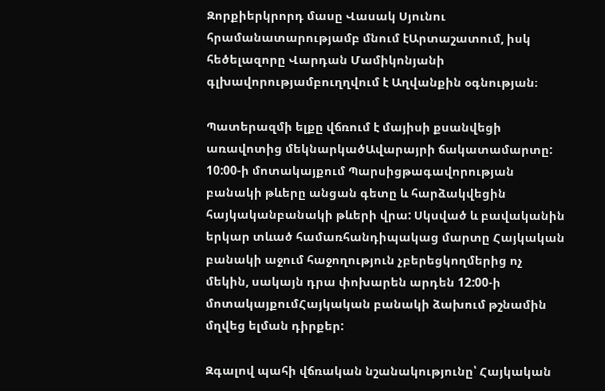Զորքիերկրորդ մասը Վասակ Սյունու հրամանատարությամբ մնում էԱրտաշատում, իսկ հեծելազորը Վարդան Մամիկոնյանի գլխավորությամբուղղվում է Աղվանքին օգնության։

Պատերազմի ելքը վճռում է մայիսի քսանվեցի առավոտից մեկնարկածԱվարայրի ճակատամարտը: 10:00-ի մոտակայքում Պարսիցթագավորության բանակի թևերը անցան գետը և հարձակվեցին հայկականբանակի թևերի վրա: Սկսված և բավականին երկար տևած համառհանդիպակաց մարտը Հայկական բանակի աջում հաջողություն չբերեցկողմերից ոչ մեկին, սակայն դրա փոխարեն արդեն 12:00-ի մոտակայքումՀայկական բանակի ձախում թշնամին մղվեց ելման դիրքեր:

Զգալով պահի վճռական նշանակությունը՝ Հայկական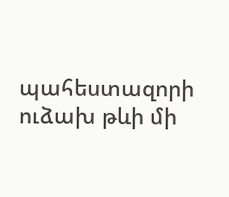պահեստազորի ուձախ թևի մի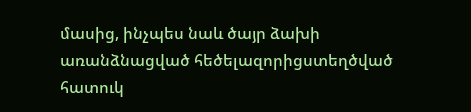մասից, ինչպես նաև ծայր ձախի առանձնացված հեծելազորիցստեղծված հատուկ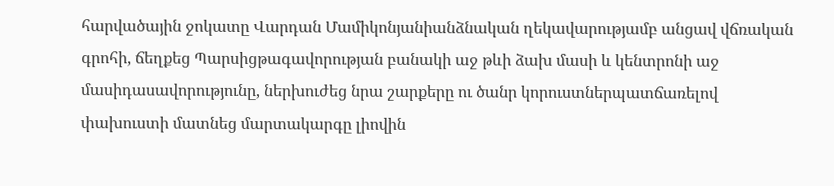հարվածային ջոկատը Վարդան Մամիկոնյանիանձնական ղեկավարությամբ անցավ վճռական գրոհի, ճեղքեց Պարսիցթագավորության բանակի աջ թևի ձախ մասի և կենտրոնի աջ մասիդասավորությունը, ներխուժեց նրա շարքերը ու ծանր կորուստներպատճառելով փախուստի մատնեց մարտակարգը լիովին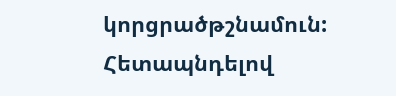կորցրածթշնամուն: Հետապնդելով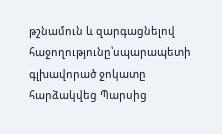թշնամուն և զարգացնելով հաջողությունը՝սպարապետի գլխավորած ջոկատը հարձակվեց Պարսից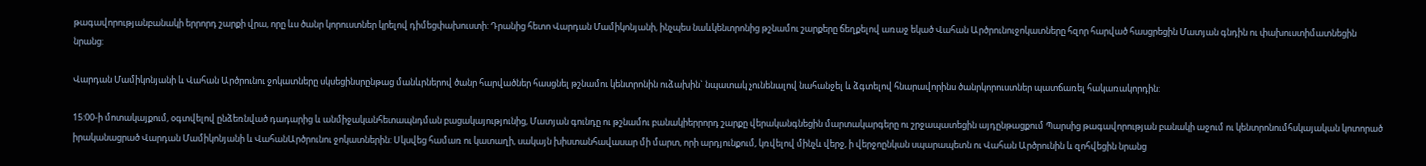թագավորությանբանակի երրորդ շարքի վրա, որը ևս ծանր կորուստներ կրելով դիմեցփախուստի: Դրանից հետո Վարդան Մամիկոնյանի, ինչպես նաևկենտրոնից թշնամու շարքերը ճեղքելով առաջ եկած Վահան Արծրունուջոկատները հզոր հարված հասցրեցին Մատյան գնդին ու փախուստիմատնեցին նրանց:

Վարդան Մամիկոնյանի և Վահան Արծրունու ջոկատները սկսեցինսրընթաց մանևրներով ծանր հարվածներ հասցնել թշնամու կենտրոնին ուձախին` նպատակ չունենալով նահանջել և ձգտելով հնարավորինս ծանրկորուստներ պատճառել հակառակորդին:

15:00-ի մոտակայքում, օգտվելով ընձեռնված դադարից և անմիջականհետապնդման բացակայությունից, Մատյան գունդը ու թշնամու բանակիերրորդ շարքը վերականգնեցին մարտակարգերը ու շրջապատեցին այդընթացքում Պարսից թագավորության բանակի աջում ու կենտրոնումհսկայական կոտորած իրականացրած Վարդան Մամիկոնյանի և ՎահանԱրծրունու ջոկատներին: Սկսվեց համառ ու կատաղի, սակայն խիստանհավասար մի մարտ, որի արդյունքում, կռվելով մինչև վերջ, ի վերջոընկան սպարապետն ու Վահան Արծրունին և զոհվեցին նրանց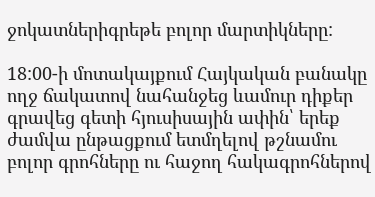ջոկատներիգրեթե բոլոր մարտիկները:

18:00-ի մոտակայքում Հայկական բանակը ողջ ճակատով նահանջեց ևամուր դիքեր գրավեց գետի հյուսիսային ափին՝ երեք ժամվա ընթացքում ետմղելով թշնամու բոլոր գրոհները ու հաջող հակագրոհներով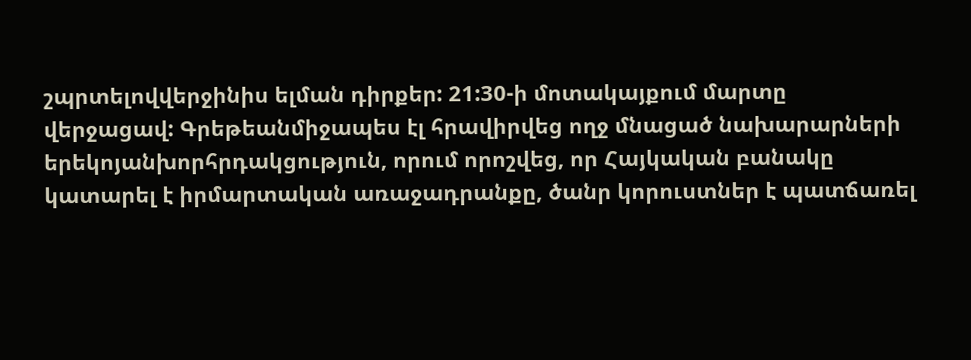շպրտելովվերջինիս ելման դիրքեր: 21:30-ի մոտակայքում մարտը վերջացավ: Գրեթեանմիջապես էլ հրավիրվեց ողջ մնացած նախարարների երեկոյանխորհրդակցություն, որում որոշվեց, որ Հայկական բանակը կատարել է իրմարտական առաջադրանքը, ծանր կորուստներ է պատճառել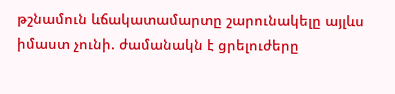թշնամուն ևճակատամարտը շարունակելը այլևս իմաստ չունի. ժամանակն է ցրելուժերը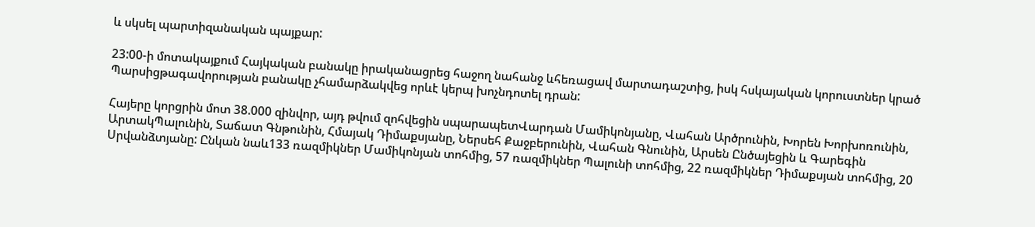և սկսել պարտիզանական պայքար:

23:00-ի մոտակայքում Հայկական բանակը իրականացրեց հաջող նահանջ ևհեռացավ մարտադաշտից, իսկ հսկայական կորուստներ կրած Պարսիցթագավորության բանակը չհամարձակվեց որևէ կերպ խոչնդոտել դրան:

Հայերը կորցրին մոտ 38.000 զինվոր, այդ թվում զոհվեցին սպարապետՎարդան Մամիկոնյանը, Վահան Արծրունին, Խորեն Խորխոռունին, ԱրտակՊալունին, Տաճատ Գնթունին, Հմայակ Դիմաքսյանը, Ներսեհ Քաջբերունին, Վահան Գնունին, Արսեն Ընծայեցին և Գարեգին Սրվանձտյանը: Ընկան նաև133 ռազմիկներ Մամիկոնյան տոհմից, 57 ռազմիկներ Պալունի տոհմից, 22 ռազմիկներ Դիմաքսյան տոհմից, 20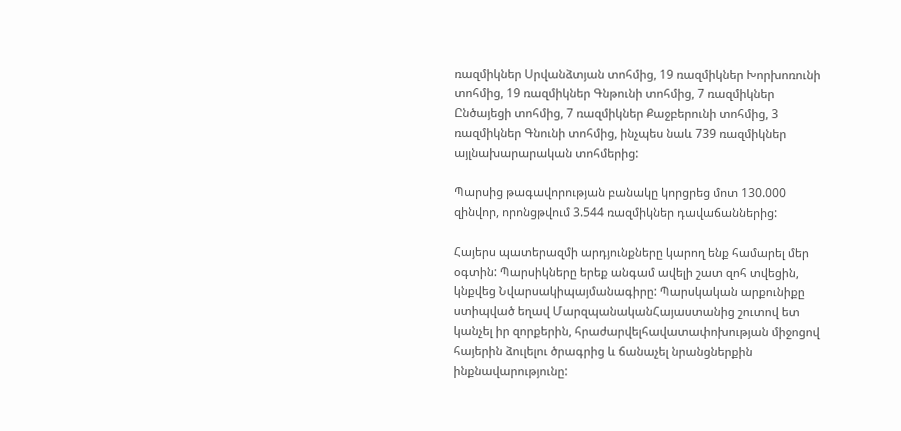ռազմիկներ Սրվանձտյան տոհմից, 19 ռազմիկներ Խորխոռունի տոհմից, 19 ռազմիկներ Գնթունի տոհմից, 7 ռազմիկներ Ընծայեցի տոհմից, 7 ռազմիկներ Քաջբերունի տոհմից, 3 ռազմիկներ Գնունի տոհմից, ինչպես նաև 739 ռազմիկներ այլնախարարական տոհմերից:

Պարսից թագավորության բանակը կորցրեց մոտ 130.000 զինվոր, որոնցթվում 3.544 ռազմիկներ դավաճաններից:

Հայերս պատերազմի արդյունքները կարող ենք համարել մեր օգտին: Պարսիկները երեք անգամ ավելի շատ զոհ տվեցին, կնքվեց Նվարսակիպայմանագիրը: Պարսկական արքունիքը ստիպված եղավ ՄարզպանականՀայաստանից շուտով ետ կանչել իր զորքերին, հրաժարվելհավատափոխության միջոցով հայերին ձուլելու ծրագրից և ճանաչել նրանցներքին ինքնավարությունը: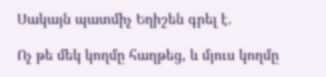Սակայն պատմիչ Եղիշեն գրել է.

Ոչ թե մեկ կողմը հաղթեց, և մյուս կողմը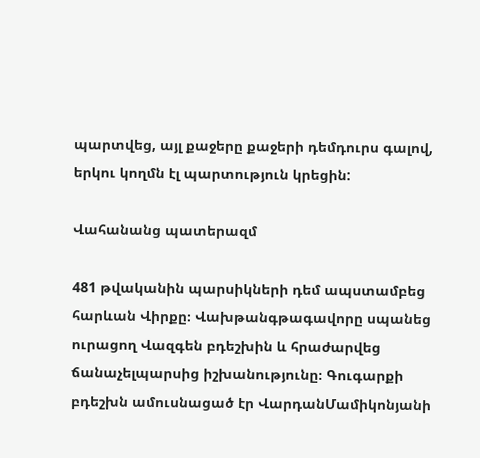պարտվեց, այլ քաջերը քաջերի դեմդուրս գալով, երկու կողմն էլ պարտություն կրեցին:

Վահանանց պատերազմ

481 թվականին պարսիկների դեմ ապստամբեց հարևան Վիրքը։ Վախթանգթագավորը սպանեց ուրացող Վազգեն բդեշխին և հրաժարվեց ճանաչելպարսից իշխանությունը։ Գուգարքի բդեշխն ամուսնացած էր ՎարդանՄամիկոնյանի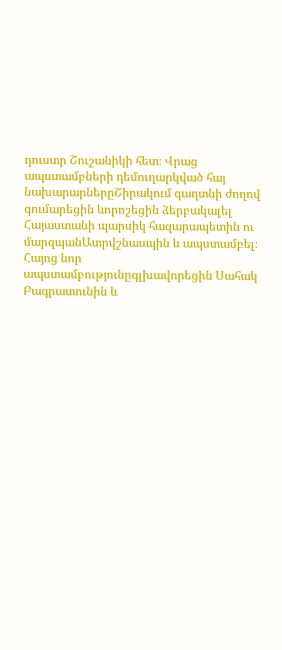դուստր Շուշանիկի հետ։ Վրաց ապստամբների դեմուղարկված հայ նախարարներըՇիրակում գաղտնի ժողով գումարեցին ևորոշեցին ձերբակալել Հայաստանի պարսիկ հազարապետին ու մարզպանԱտրվշնասպին և ապստամբել։ Հայոց նոր ապստամբությունըգլխավորեցին Սահակ Բագրատունին և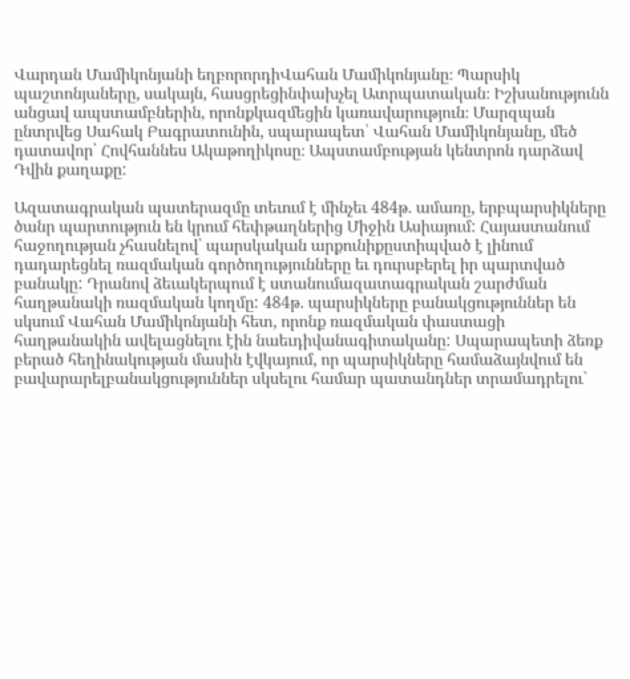Վարդան Մամիկոնյանի եղբորորդիՎահան Մամիկոնյանը։ Պարսիկ պաշտոնյաները, սակայն, հասցրեցինփախչել Ատրպատական։ Իշխանությունն անցավ ապստամբներին, որոնքկազմեցին կառավարություն։ Մարզպան ընտրվեց Սահակ Բագրատունին, սպարապետ՝ Վահան Մամիկոնյանը, մեծ դատավոր՝ Հովհաննես Ակաթողիկոսը։ Ապստամբության կենտրոն դարձավ Դվին քաղաքը:

Ազատագրական պատերազմը տեւում է մինչեւ 484թ. ամառը, երբպարսիկները ծանր պարտություն են կրում հեփթաղներից Միջին Ասիայում: Հայաստանում հաջողության չհասնելով՝ պարսկական արքունիքըստիպված է լինում դադարեցնել ռազմական գործողությունները եւ դուրսբերել իր պարտված բանակը: Դրանով ձեւակերպում է ստանումազատագրական շարժման հաղթանակի ռազմական կողմը: 484թ. պարսիկները բանակցություններ են սկսում Վահան Մամիկոնյանի հետ, որոնք ռազմական փաստացի հաղթանակին ավելացնելու էին նաեւդիվանագիտականը: Սպարապետի ձեռք բերած հեղինակության մասին էվկայում, որ պարսիկները համաձայնվում են բավարարելբանակցություններ սկսելու համար պատանդներ տրամադրելու`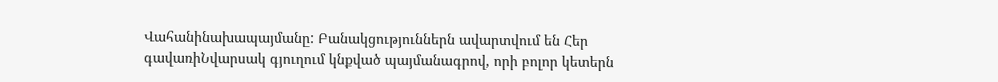Վահանինախապայմանը: Բանակցություններն ավարտվում են Հեր գավառիՆվարսակ գյուղում կնքված պայմանագրով, որի բոլոր կետերն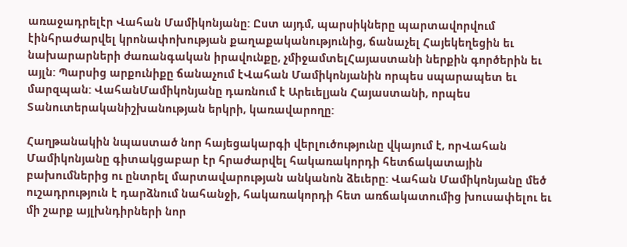առաջադրելէր Վահան Մամիկոնյանը: Ըստ այդմ, պարսիկները պարտավորվում էինհրաժարվել կրոնափոխության քաղաքականությունից, ճանաչել Հայեկեղեցին եւ նախարարների ժառանգական իրավունքը, չմիջամտելՀայաստանի ներքին գործերին եւ այլն: Պարսից արքունիքը ճանաչում էՎահան Մամիկոնյանին որպես սպարապետ եւ մարզպան: ՎահանՄամիկոնյանը դառնում է Արեւելյան Հայաստանի, որպես Տանուտերականիշխանության երկրի, կառավարողը:

Հաղթանակին նպաստած նոր հայեցակարգի վերլուծությունը վկայում է, որՎահան Մամիկոնյանը գիտակցաբար էր հրաժարվել հակառակորդի հետճակատային բախումներից ու ընտրել մարտավարության անկանոն ձեւերը: Վահան Մամիկոնյանը մեծ ուշադրություն է դարձնում նահանջի, հակառակորդի հետ առճակատումից խուսափելու եւ մի շարք այլխնդիրների նոր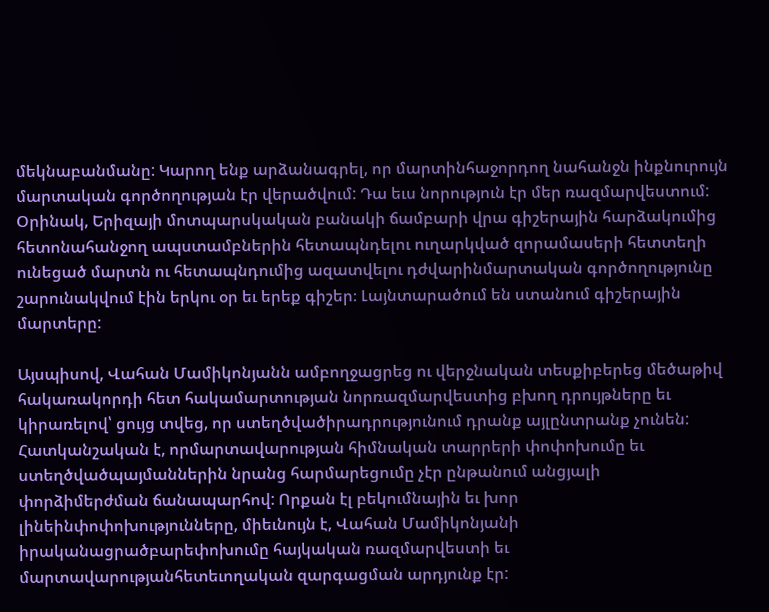մեկնաբանմանը: Կարող ենք արձանագրել, որ մարտինհաջորդող նահանջն ինքնուրույն մարտական գործողության էր վերածվում: Դա եւս նորություն էր մեր ռազմարվեստում: Օրինակ, Երիզայի մոտպարսկական բանակի ճամբարի վրա գիշերային հարձակումից հետոնահանջող ապստամբներին հետապնդելու ուղարկված զորամասերի հետտեղի ունեցած մարտն ու հետապնդումից ազատվելու դժվարինմարտական գործողությունը շարունակվում էին երկու օր եւ երեք գիշեր։ Լայնտարածում են ստանում գիշերային մարտերը:

Այսպիսով, Վահան Մամիկոնյանն ամբողջացրեց ու վերջնական տեսքիբերեց մեծաթիվ հակառակորդի հետ հակամարտության նորռազմարվեստից բխող դրույթները եւ կիրառելով՝ ցույց տվեց, որ ստեղծվածիրադրությունում դրանք այլընտրանք չունեն: Հատկանշական է, որմարտավարության հիմնական տարրերի փոփոխումը եւ ստեղծվածպայմաններին նրանց հարմարեցումը չէր ընթանում անցյալի փորձիմերժման ճանապարհով: Որքան էլ բեկումնային եւ խոր լինեինփոփոխությունները, միեւնույն է, Վահան Մամիկոնյանի իրականացրածբարեփոխումը հայկական ռազմարվեստի եւ մարտավարությանհետեւողական զարգացման արդյունք էր: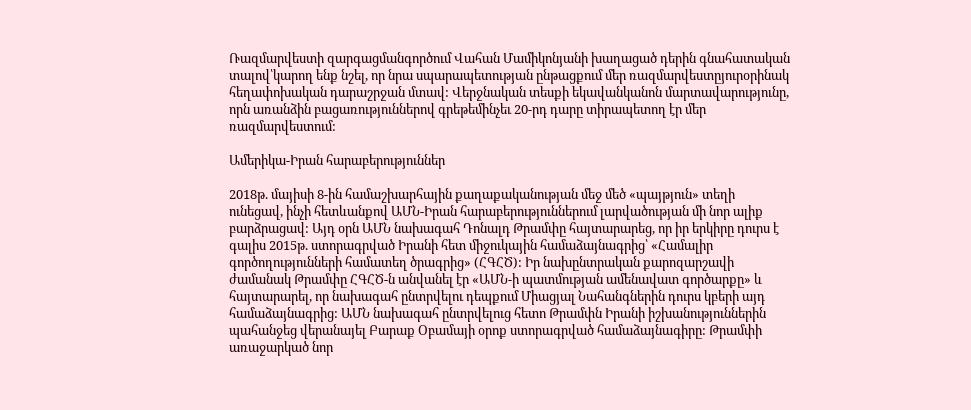Ռազմարվեստի զարգացմանգործում Վահան Մամիկոնյանի խաղացած դերին գնահատական տալով՝կարող ենք նշել, որ նրա սպարապետության ընթացքում մեր ռազմարվեստըյուրօրինակ հեղափոխական դարաշրջան մտավ: Վերջնական տեսքի եկավանկանոն մարտավարությունը, որն առանձին բացառություններով գրեթեմինչեւ 20-րդ դարը տիրապետող էր մեր ռազմարվեստում:

Ամերիկա-Իրան հարաբերություններ

2018թ. մայիսի 8-ին համաշխարհային քաղաքականության մեջ մեծ «պայթյուն» տեղի ունեցավ, ինչի հետևանքով ԱՄՆ-Իրան հարաբերություններում լարվածության մի նոր ալիք բարձրացավ: Այդ օրն ԱՄՆ նախագահ Դոնալդ Թրամփը հայտարարեց, որ իր երկիրը դուրս է գալիս 2015թ. ստորագրված Իրանի հետ միջուկային համաձայնագրից՝ «Համալիր գործողությունների համատեղ ծրագրից» (ՀԳՀԾ): Իր նախընտրական քարոզարշավի ժամանակ Թրամփը ՀԳՀԾ-ն անվանել էր «ԱՄՆ-ի պատմության ամենավատ գործարքը» և հայտարարել, որ նախագահ ընտրվելու դեպքում Միացյալ Նահանգներին դուրս կբերի այդ համաձայնագրից: ԱՄՆ նախագահ ընտրվելուց հետո Թրամփն Իրանի իշխանություններին պահանջեց վերանայել Բարաք Օբամայի օրոք ստորագրված համաձայնագիրը: Թրամփի առաջարկած նոր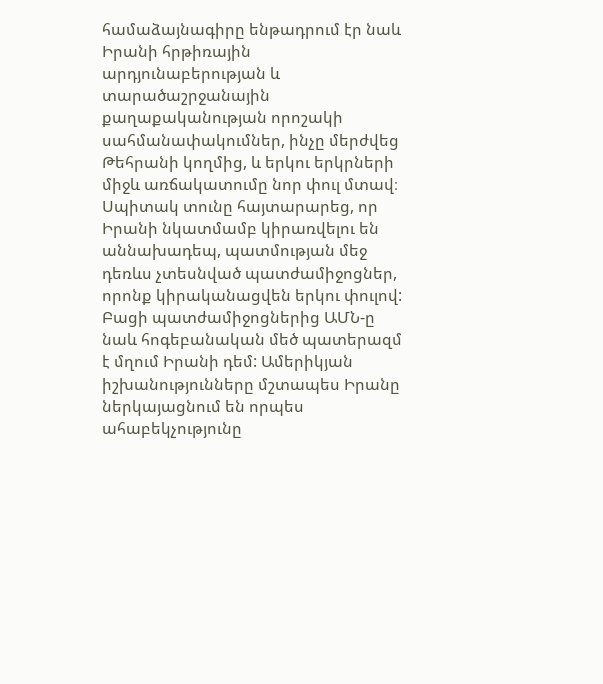համաձայնագիրը ենթադրում էր նաև Իրանի հրթիռային արդյունաբերության և տարածաշրջանային քաղաքականության որոշակի սահմանափակումներ, ինչը մերժվեց Թեհրանի կողմից, և երկու երկրների միջև առճակատումը նոր փուլ մտավ։ Սպիտակ տունը հայտարարեց, որ Իրանի նկատմամբ կիրառվելու են աննախադեպ, պատմության մեջ դեռևս չտեսնված պատժամիջոցներ, որոնք կիրականացվեն երկու փուլով: Բացի պատժամիջոցներից ԱՄՆ-ը նաև հոգեբանական մեծ պատերազմ է մղում Իրանի դեմ: Ամերիկյան իշխանությունները մշտապես Իրանը ներկայացնում են որպես ահաբեկչությունը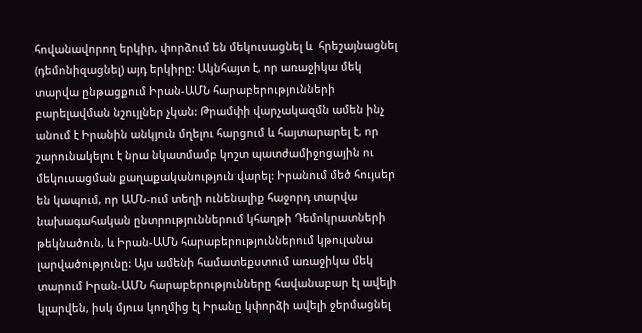հովանավորող երկիր, փորձում են մեկուսացնել և  հրեշայնացնել (դեմոնիզացնել) այդ երկիրը: Ակնհայտ է, որ առաջիկա մեկ տարվա ընթացքում Իրան-ԱՄՆ հարաբերությունների բարելավման նշույլներ չկան: Թրամփի վարչակազմն ամեն ինչ անում է Իրանին անկյուն մղելու հարցում և հայտարարել է, որ շարունակելու է նրա նկատմամբ կոշտ պատժամիջոցային ու մեկուսացման քաղաքականություն վարել: Իրանում մեծ հույսեր են կապում, որ ԱՄՆ-ում տեղի ունենալիք հաջորդ տարվա նախագահական ընտրություններում կհաղթի Դեմոկրատների թեկնածուն, և Իրան-ԱՄՆ հարաբերություններում կթուլանա լարվածությունը: Այս ամենի համատեքստում առաջիկա մեկ տարում Իրան-ԱՄՆ հարաբերությունները հավանաբար էլ ավելի կլարվեն, իսկ մյուս կողմից էլ Իրանը կփորձի ավելի ջերմացնել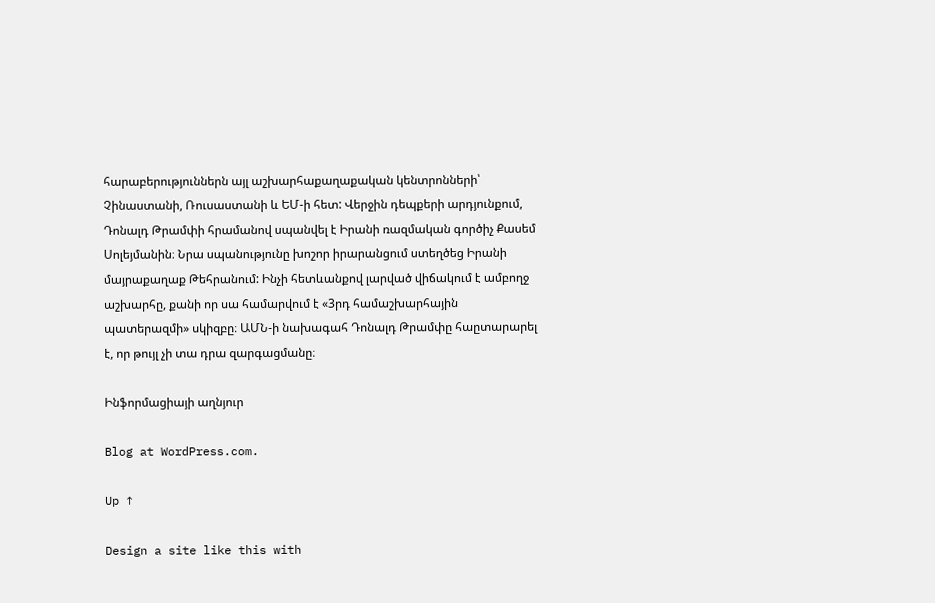հարաբերություններն այլ աշխարհաքաղաքական կենտրոնների՝ Չինաստանի, Ռուսաստանի և ԵՄ-ի հետ: Վերջին դեպքերի արդյունքում, Դոնալդ Թրամփի հրամանով սպանվել է Իրանի ռազմական գործիչ Քասեմ Սոլեյմանին։ Նրա սպանությունը խոշոր իրարանցում ստեղծեց Իրանի մայրաքաղաք Թեհրանում: Ինչի հետևանքով լարված վիճակում է ամբողջ աշխարհը, քանի որ սա համարվում է «3րդ համաշխարհային պատերազմի» սկիզբը։ ԱՄՆ-ի նախագահ Դոնալդ Թրամփը հաըտարարել է, որ թույլ չի տա դրա զարգացմանը։

Ինֆորմացիայի աղնյուր

Blog at WordPress.com.

Up ↑

Design a site like this with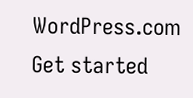WordPress.com
Get started